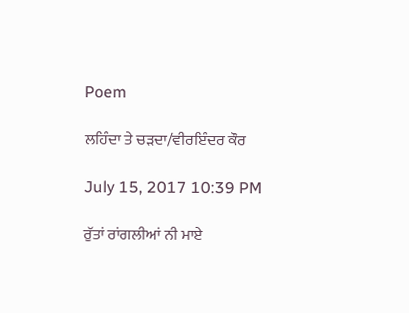Poem

ਲਹਿੰਦਾ ਤੇ ਚੜਦਾ/ਵੀਰਇੰਦਰ ਕੌਰ

July 15, 2017 10:39 PM

ਰੁੱਤਾਂ ਰਾਂਗਲੀਆਂ ਨੀ ਮਾਏ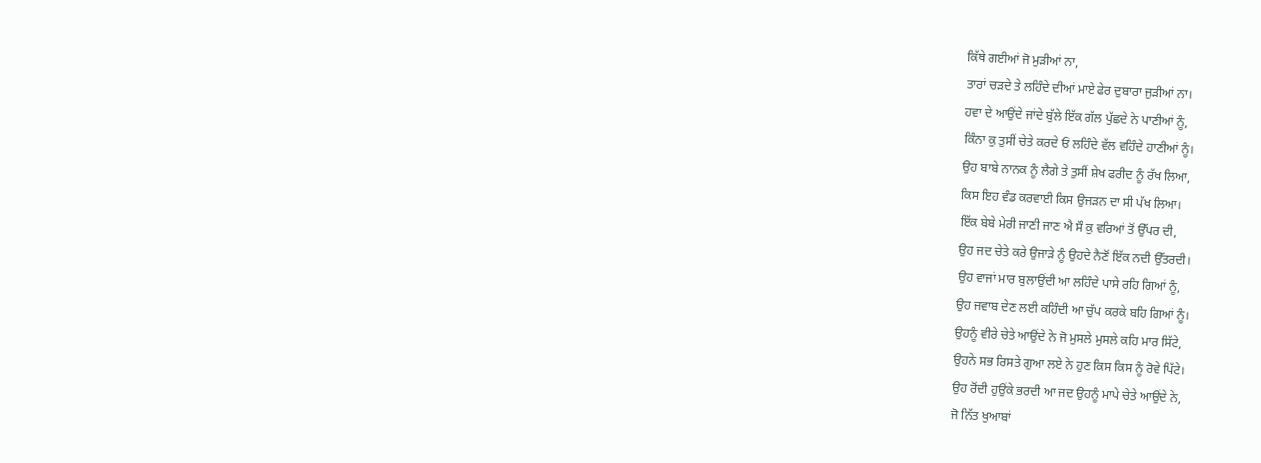ਕਿੱਥੇ ਗਈਆਂ ਜੋ ਮੁੜੀਆਂ ਨਾ,
ਤਾਰਾਂ ਚੜਦੇ ਤੇ ਲਹਿੰਦੇ ਦੀਆਂ ਮਾਏ ਫੇਰ ਦੁਬਾਰਾ ਜੁੜੀਆਂ ਨਾ।
ਹਵਾ ਦੇ ਆਉਂਦੇ ਜਾਂਦੇ ਬੁੱਲੇ ਇੱਕ ਗੱਲ ਪੁੱਛਦੇ ਨੇ ਪਾਣੀਆਂ ਨੂੰ,
ਕਿੰਨਾ ਕੁ ਤੁਸੀਂ ਚੇਤੇ ਕਰਦੇ ਓਂ ਲਹਿੰਦੇ ਵੱਲ ਵਹਿੰਦੇ ਹਾਣੀਆਂ ਨੂੰ।
ਉਹ ਬਾਬੇ ਨਾਨਕ ਨੂੰ ਲੈਗੇ ਤੇ ਤੁਸੀਂ ਸ਼ੇਖ ਫਰੀਦ ਨੂੰ ਰੱਖ ਲਿਆ,
ਕਿਸ ਇਹ ਵੰਡ ਕਰਵਾਈ ਕਿਸ ਉਜੜਨ ਦਾ ਸੀ ਪੱਖ ਲਿਆ।
ਇੱਕ ਬੇਬੇ ਮੇਰੀ ਜਾਣੀ ਜਾਣ ਐ ਸੌ ਕੁ ਵਰਿਆਂ ਤੋਂ ਉੱਪਰ ਦੀ,
ਉਹ ਜਦ ਚੇਤੇ ਕਰੇ ਉਜਾੜੇ ਨੂੰ ਉਹਦੇ ਨੈਣੋਂ ਇੱਕ ਨਦੀ ਉੱਤਰਦੀ।
ਉਹ ਵਾਜਾਂ ਮਾਰ ਬੁਲਾਉਂਦੀ ਆ ਲਹਿੰਦੇ ਪਾਸੇ ਰਹਿ ਗਿਆਂ ਨੂੰ,
ਉਹ ਜਵਾਬ ਦੇਣ ਲਈ ਕਹਿੰਦੀ ਆ ਚੁੱਪ ਕਰਕੇ ਬਹਿ ਗਿਆਂ ਨੂੰ।
ਉਹਨੂੰ ਵੀਰੇ ਚੇਤੇ ਆਉਂਦੇ ਨੇ ਜੋ ਮੁਸਲੇ ਮੁਸਲੇ ਕਹਿ ਮਾਰ ਸਿੱਟੇ,
ਉਹਨੇ ਸਭ ਰਿਸਤੇ ਗੁਆ ਲਏ ਨੇ ਹੁਣ ਕਿਸ ਕਿਸ ਨੂੰ ਰੋਵੇ ਪਿੱਟੇ।
ਉਹ ਰੋਂਦੀ ਹੁਉਂਕੇ ਭਰਦੀ ਆ ਜਦ ਉਹਨੂੰ ਮਾਪੇ ਚੇਤੇ ਆਉਂਦੇ ਨੇ,
ਜੋ ਨਿੱਤ ਖੁਆਬਾਂ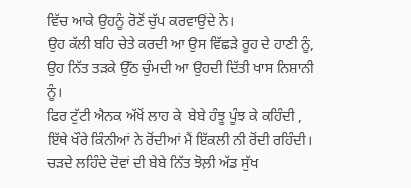ਵਿੱਚ ਆਕੇ ਉਹਨੂੰ ਰੋਣੋਂ ਚੁੱਪ ਕਰਵਾਉਂਦੇ ਨੇ।
ਉਹ ਕੱਲੀ ਬਹਿ ਚੇਤੇ ਕਰਦੀ ਆ ਉਸ ਵਿੱਛੜੇ ਰੂਹ ਦੇ ਹਾਣੀ ਨੂੰ,
ਉਹ ਨਿੱਤ ਤੜਕੇ ਉੱਠ ਚੁੰਮਦੀ ਆ ਉਹਦੀ ਦਿੱਤੀ ਖਾਸ ਨਿਸ਼ਾਨੀ ਨੂੰ।
ਫਿਰ ਟੁੱਟੀ ਐਨਕ ਅੱਖੋਂ ਲਾਹ ਕੇ  ਬੇਬੇ ਹੰਝੂ ਪੂੰਝ ਕੇ ਕਹਿੰਦੀ ,
ਇੱਥੇ ਖੌਰੇ ਕਿੰਨੀਆਂ ਨੇ ਰੋਂਦੀਆਂ ਮੈਂ ਇੱਕਲੀ ਨੀ ਰੋਂਦੀ ਰਹਿੰਦੀ।
ਚੜਦੇ ਲਹਿੰਦੇ ਦੋਵਾਂ ਦੀ ਬੇਬੇ ਨਿੱਤ ਝੋਲ਼ੀ ਅੱਡ ਸੁੱਖ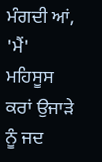ਮੰਗਦੀ ਆਂ,
'ਮੈਂ' ਮਹਿਸੂਸ ਕਰਾਂ ਉਜਾੜੇ ਨੂੰ ਜਦ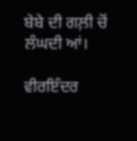ਬੇਬੇ ਦੀ ਗਲ਼ੀ ਚੋਂ ਲੰਘਦੀ ਆਂ।

ਵੀਰਇੰਦਰ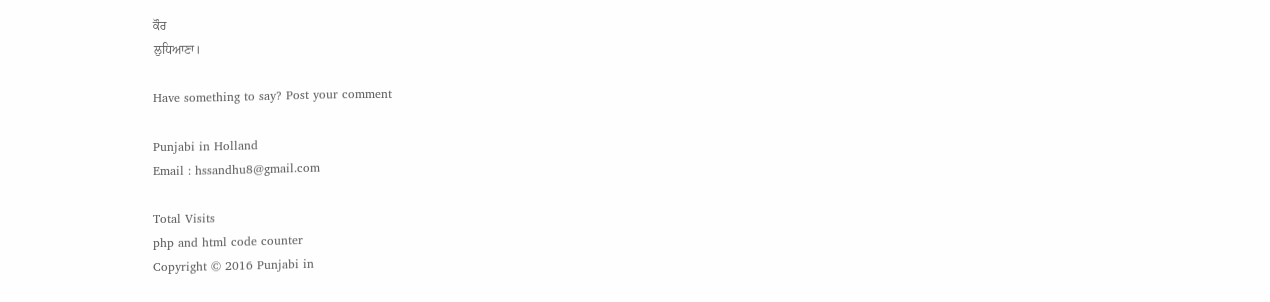ਕੌਰ
ਲੁਧਿਆਣਾ।

Have something to say? Post your comment

Punjabi in Holland
Email : hssandhu8@gmail.com

Total Visits
php and html code counter
Copyright © 2016 Punjabi in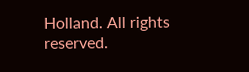Holland. All rights reserved.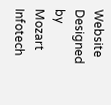Website Designed by Mozart Infotech